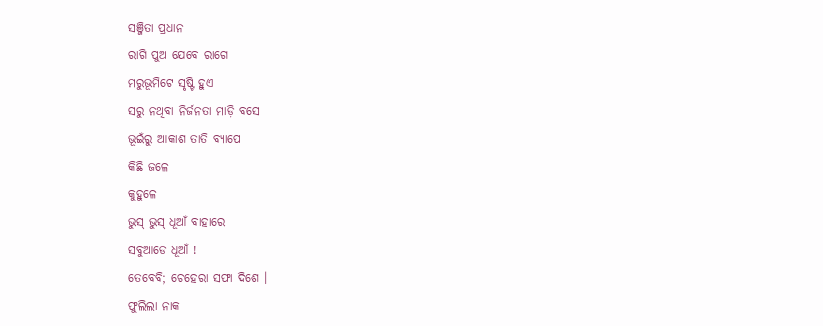ସଞ୍ଜିତା ପ୍ରଧାନ
ରାଗି ପୁଅ ଯେବେ ରାଗେ
ମରୁଭୂମିଟେ ସୃଷ୍ଟି ହୁଏ
ସରୁ ନଥିବା ନିର୍ଜନତା ମାଡ଼ି ବସେ
ଭୂଇଁରୁ ଆକାଶ ତାତି ବ୍ୟାପେ
କିଛି ଜଳେ
କୁହୁଳେ
ଭୁସ୍ ଭୁସ୍ ଧୂଆଁ ବାହାରେ
ସବୁଆଡେ ଧୂଆଁ !
ତେବେବି; ଚେହେରା ସଫା ଦିଶେ ।
ଫୁଲିଲା ନାକ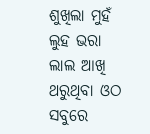ଶୁଖିଲା ମୁହଁ
ଲୁହ ଭରା ଲାଲ ଆଖି
ଥରୁଥିବା ଓଠ
ସବୁରେ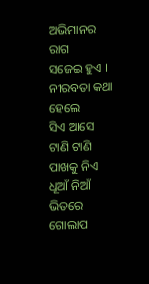ଅଭିମାନର ରାଗ
ସଜେଇ ହୁଏ ।
ନୀରବତା କଥା ହେଲେ
ସିଏ ଆସେ
ଟାଣି ଟାଣି ପାଖକୁ ନିଏ
ଧୂଆଁ ନିଆଁ ଭିତରେ
ଗୋଲାପ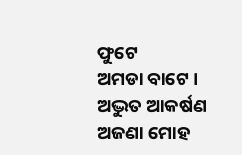ଫୁଟେ
ଅମଡା ବାଟେ ।
ଅଦ୍ଭୁତ ଆକର୍ଷଣ
ଅଜଣା ମୋହ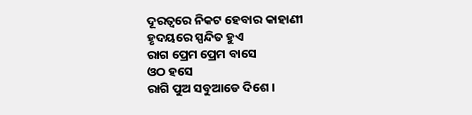ଦୂରତ୍ୱରେ ନିକଟ ହେବାର କାହାଣୀ
ହୃଦୟରେ ସ୍ପନ୍ଦିତ ହୁଏ
ରାଗ ପ୍ରେମ ପ୍ରେମ ବାସେ
ଓଠ ହସେ
ରାଗି ପୁଅ ସବୁଆଡେ ଦିଶେ ।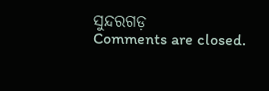ସୁନ୍ଦରଗଡ଼
Comments are closed.